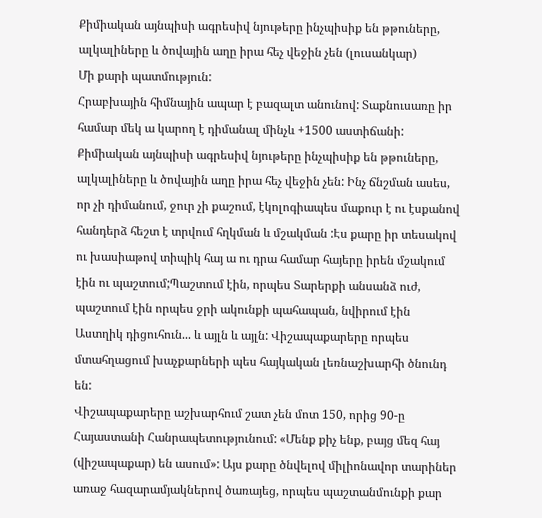Քիմիական այնպիսի ագրեսիվ նյութերը ինչպիսիք են թթուները, ալկալիները և ծովային աղը իրա հեչ վեջին չեն (լուսանկար)
Մի քարի պատմություն:
Հրաբխային հիմնային ապար է բազալտ անունով: Տաքնուսառը իր համար մեկ ա կարող է դիմանալ մինչև +1500 աստիճանի: Քիմիական այնպիսի ագրեսիվ նյութերը ինչպիսիք են թթուները, ալկալիները և ծովային աղը իրա հեչ վեջին չեն: Ինչ ճնշման ասես, որ չի դիմանում, ջուր չի քաշում, էկոլոգիապես մաքուր է ու էսքանով հանդերձ հեշտ է տրվում հղկման և մշակման :Էս քարը իր տեսակով ու խասիաթով տիպիկ հայ ա ու դրա համար հայերը իրեն մշակում էին ու պաշտում;Պաշտում էին, որպես Տարերքի անսանձ ուժ, պաշտում էին որպես ջրի ակունքի պահապան, նվիրում էին Աստղիկ դիցուհուն... և այլն և այլն: Վիշապաքարերը որպես մտահղացում խաչքարների պես հայկական լեռնաշխարհի ծնունդ են:
Վիշապաքարերը աշխարհում շատ չեն մոտ 150, որից 90-ը Հայաստանի Հանրապետությունում: «Մենք քիչ ենք, բայց մեզ հայ (վիշապաքար) են ասում»: Այս քարը ծնվելով միլիոնավոր տարիներ առաջ հազարամյակներով ծառայեց, որպես պաշտանմունքի քար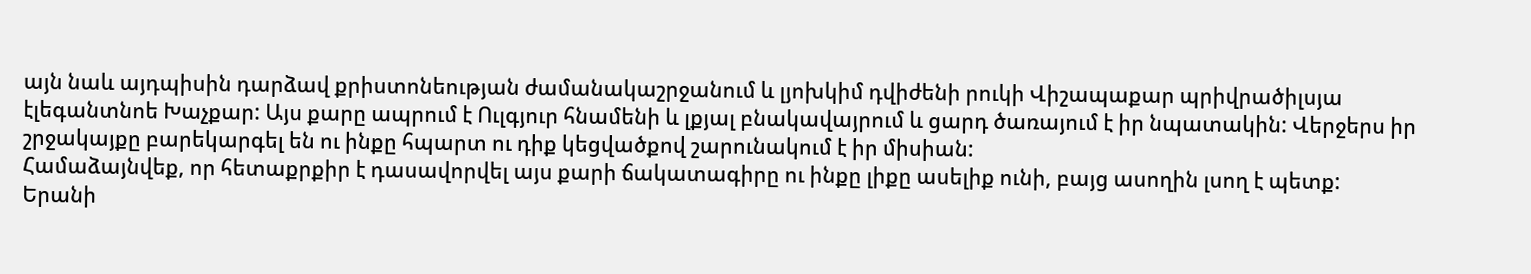այն նաև այդպիսին դարձավ քրիստոնեության ժամանակաշրջանում և լյոխկիմ դվիժենի րուկի Վիշապաքար պրիվրածիլսյա էլեգանտնոե Խաչքար: Այս քարը ապրում է Ուլգյուր հնամենի և լքյալ բնակավայրում և ցարդ ծառայում է իր նպատակին: Վերջերս իր շրջակայքը բարեկարգել են ու ինքը հպարտ ու դիք կեցվածքով շարունակում է իր միսիան:
Համաձայնվեք, որ հետաքրքիր է դասավորվել այս քարի ճակատագիրը ու ինքը լիքը ասելիք ունի, բայց ասողին լսող է պետք: Երանի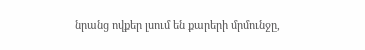նրանց ովքեր լսում են քարերի մրմունջը,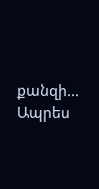քանզի...
Ապրես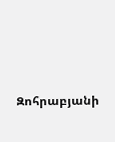Զոհրաբյանի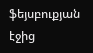ֆեյսբուքյան էջից